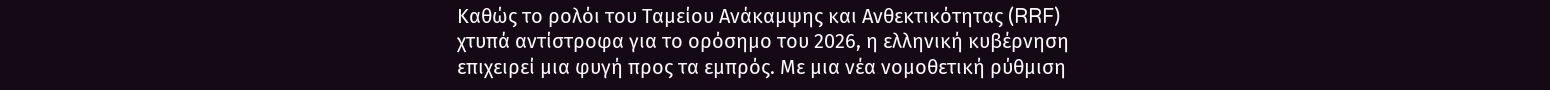Καθώς το ρολόι του Ταμείου Ανάκαμψης και Ανθεκτικότητας (RRF) χτυπά αντίστροφα για το ορόσημο του 2026, η ελληνική κυβέρνηση επιχειρεί μια φυγή προς τα εμπρός. Με μια νέα νομοθετική ρύθμιση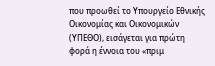που προωθεί το Υπουργείο Εθνικής Οικονομίας και Οικονομικών (ΥΠΕΘΟ), εισάγεται για πρώτη φορά η έννοια του «πριμ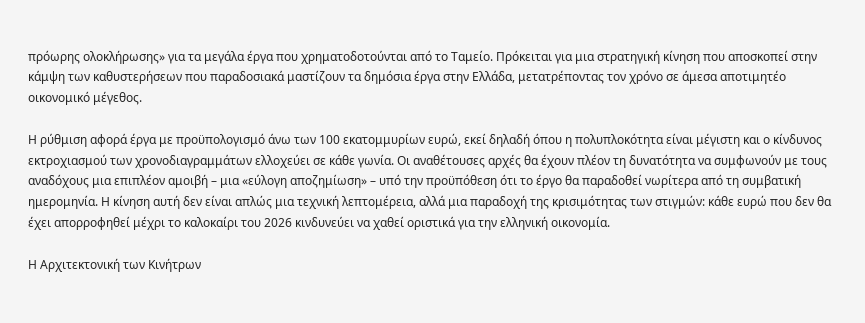πρόωρης ολοκλήρωσης» για τα μεγάλα έργα που χρηματοδοτούνται από το Ταμείο. Πρόκειται για μια στρατηγική κίνηση που αποσκοπεί στην κάμψη των καθυστερήσεων που παραδοσιακά μαστίζουν τα δημόσια έργα στην Ελλάδα, μετατρέποντας τον χρόνο σε άμεσα αποτιμητέο οικονομικό μέγεθος.

Η ρύθμιση αφορά έργα με προϋπολογισμό άνω των 100 εκατομμυρίων ευρώ, εκεί δηλαδή όπου η πολυπλοκότητα είναι μέγιστη και ο κίνδυνος εκτροχιασμού των χρονοδιαγραμμάτων ελλοχεύει σε κάθε γωνία. Οι αναθέτουσες αρχές θα έχουν πλέον τη δυνατότητα να συμφωνούν με τους αναδόχους μια επιπλέον αμοιβή – μια «εύλογη αποζημίωση» – υπό την προϋπόθεση ότι το έργο θα παραδοθεί νωρίτερα από τη συμβατική ημερομηνία. Η κίνηση αυτή δεν είναι απλώς μια τεχνική λεπτομέρεια, αλλά μια παραδοχή της κρισιμότητας των στιγμών: κάθε ευρώ που δεν θα έχει απορροφηθεί μέχρι το καλοκαίρι του 2026 κινδυνεύει να χαθεί οριστικά για την ελληνική οικονομία.

Η Αρχιτεκτονική των Κινήτρων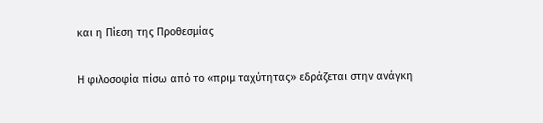και η Πίεση της Προθεσμίας

Η φιλοσοφία πίσω από το «πριμ ταχύτητας» εδράζεται στην ανάγκη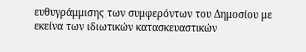ευθυγράμμισης των συμφερόντων του Δημοσίου με εκείνα των ιδιωτικών κατασκευαστικών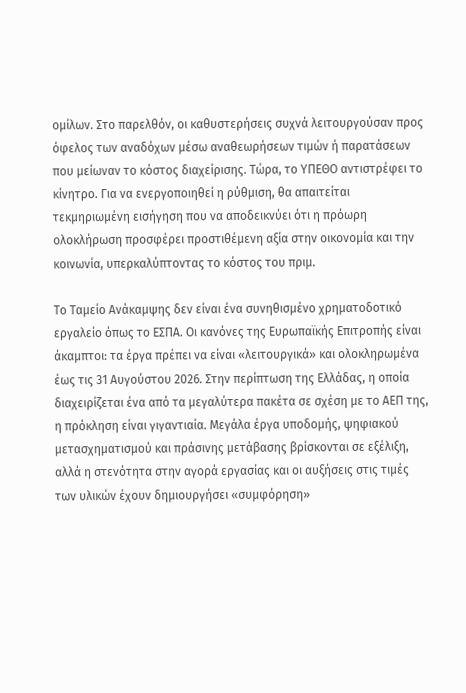ομίλων. Στο παρελθόν, οι καθυστερήσεις συχνά λειτουργούσαν προς όφελος των αναδόχων μέσω αναθεωρήσεων τιμών ή παρατάσεων που μείωναν το κόστος διαχείρισης. Τώρα, το ΥΠΕΘΟ αντιστρέφει το κίνητρο. Για να ενεργοποιηθεί η ρύθμιση, θα απαιτείται τεκμηριωμένη εισήγηση που να αποδεικνύει ότι η πρόωρη ολοκλήρωση προσφέρει προστιθέμενη αξία στην οικονομία και την κοινωνία, υπερκαλύπτοντας το κόστος του πριμ.

Το Ταμείο Ανάκαμψης δεν είναι ένα συνηθισμένο χρηματοδοτικό εργαλείο όπως το ΕΣΠΑ. Οι κανόνες της Ευρωπαϊκής Επιτροπής είναι άκαμπτοι: τα έργα πρέπει να είναι «λειτουργικά» και ολοκληρωμένα έως τις 31 Αυγούστου 2026. Στην περίπτωση της Ελλάδας, η οποία διαχειρίζεται ένα από τα μεγαλύτερα πακέτα σε σχέση με το ΑΕΠ της, η πρόκληση είναι γιγαντιαία. Μεγάλα έργα υποδομής, ψηφιακού μετασχηματισμού και πράσινης μετάβασης βρίσκονται σε εξέλιξη, αλλά η στενότητα στην αγορά εργασίας και οι αυξήσεις στις τιμές των υλικών έχουν δημιουργήσει «συμφόρηση»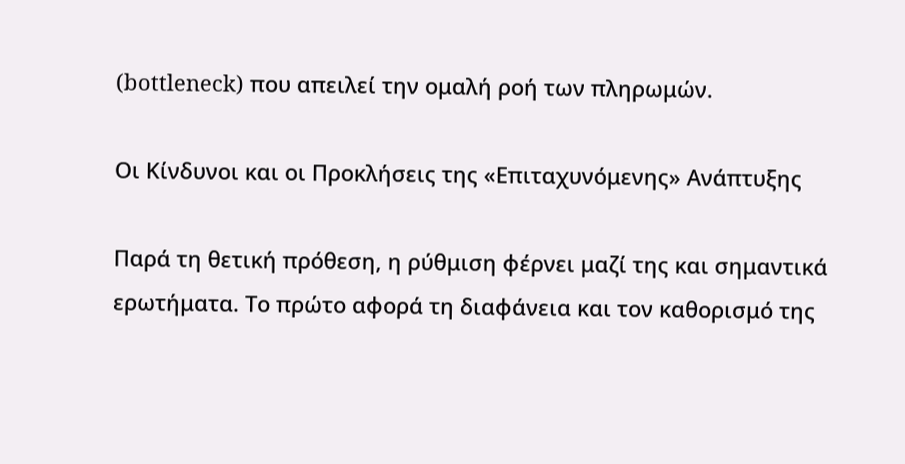(bottleneck) που απειλεί την ομαλή ροή των πληρωμών.

Οι Κίνδυνοι και οι Προκλήσεις της «Επιταχυνόμενης» Ανάπτυξης

Παρά τη θετική πρόθεση, η ρύθμιση φέρνει μαζί της και σημαντικά ερωτήματα. Το πρώτο αφορά τη διαφάνεια και τον καθορισμό της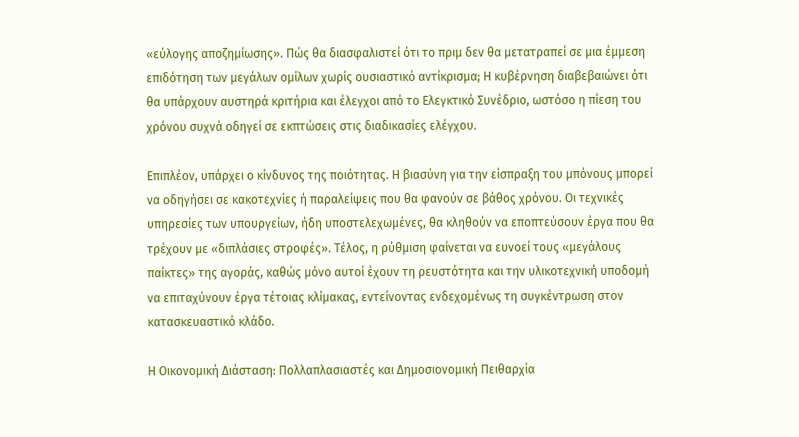«εύλογης αποζημίωσης». Πώς θα διασφαλιστεί ότι το πριμ δεν θα μετατραπεί σε μια έμμεση επιδότηση των μεγάλων ομίλων χωρίς ουσιαστικό αντίκρισμα; Η κυβέρνηση διαβεβαιώνει ότι θα υπάρχουν αυστηρά κριτήρια και έλεγχοι από το Ελεγκτικό Συνέδριο, ωστόσο η πίεση του χρόνου συχνά οδηγεί σε εκπτώσεις στις διαδικασίες ελέγχου.

Επιπλέον, υπάρχει ο κίνδυνος της ποιότητας. Η βιασύνη για την είσπραξη του μπόνους μπορεί να οδηγήσει σε κακοτεχνίες ή παραλείψεις που θα φανούν σε βάθος χρόνου. Οι τεχνικές υπηρεσίες των υπουργείων, ήδη υποστελεχωμένες, θα κληθούν να εποπτεύσουν έργα που θα τρέχουν με «διπλάσιες στροφές». Τέλος, η ρύθμιση φαίνεται να ευνοεί τους «μεγάλους παίκτες» της αγοράς, καθώς μόνο αυτοί έχουν τη ρευστότητα και την υλικοτεχνική υποδομή να επιταχύνουν έργα τέτοιας κλίμακας, εντείνοντας ενδεχομένως τη συγκέντρωση στον κατασκευαστικό κλάδο.

Η Οικονομική Διάσταση: Πολλαπλασιαστές και Δημοσιονομική Πειθαρχία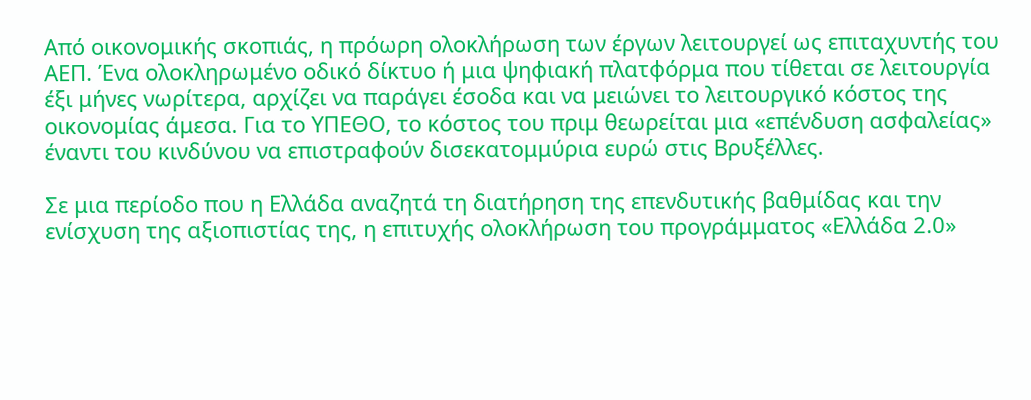Από οικονομικής σκοπιάς, η πρόωρη ολοκλήρωση των έργων λειτουργεί ως επιταχυντής του ΑΕΠ. Ένα ολοκληρωμένο οδικό δίκτυο ή μια ψηφιακή πλατφόρμα που τίθεται σε λειτουργία έξι μήνες νωρίτερα, αρχίζει να παράγει έσοδα και να μειώνει το λειτουργικό κόστος της οικονομίας άμεσα. Για το ΥΠΕΘΟ, το κόστος του πριμ θεωρείται μια «επένδυση ασφαλείας» έναντι του κινδύνου να επιστραφούν δισεκατομμύρια ευρώ στις Βρυξέλλες.

Σε μια περίοδο που η Ελλάδα αναζητά τη διατήρηση της επενδυτικής βαθμίδας και την ενίσχυση της αξιοπιστίας της, η επιτυχής ολοκλήρωση του προγράμματος «Ελλάδα 2.0»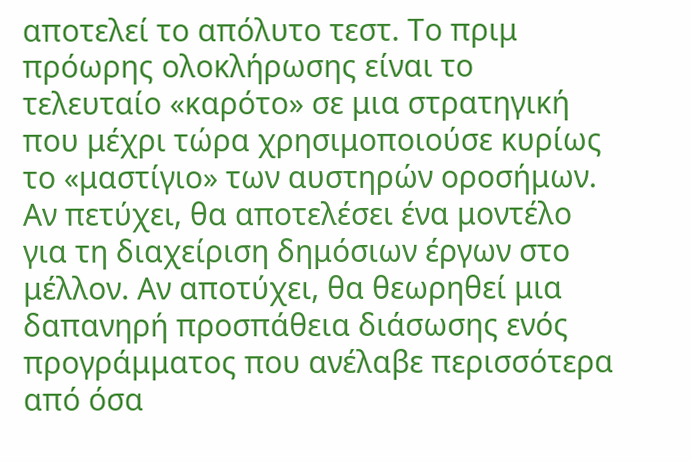αποτελεί το απόλυτο τεστ. Το πριμ πρόωρης ολοκλήρωσης είναι το τελευταίο «καρότο» σε μια στρατηγική που μέχρι τώρα χρησιμοποιούσε κυρίως το «μαστίγιο» των αυστηρών οροσήμων. Αν πετύχει, θα αποτελέσει ένα μοντέλο για τη διαχείριση δημόσιων έργων στο μέλλον. Αν αποτύχει, θα θεωρηθεί μια δαπανηρή προσπάθεια διάσωσης ενός προγράμματος που ανέλαβε περισσότερα από όσα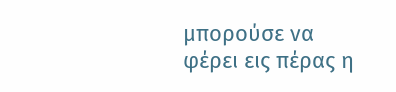μπορούσε να φέρει εις πέρας η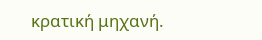κρατική μηχανή.